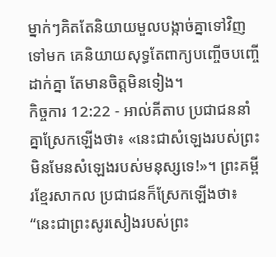ម្នាក់ៗគិតតែនិយាយមួលបង្កាច់គ្នាទៅវិញទៅមក គេនិយាយសុទ្ធតែពាក្យបញ្ចើចបញ្ចើដាក់គ្នា តែមានចិត្តមិនទៀង។
កិច្ចការ 12:22 - អាល់គីតាប ប្រជាជននាំគ្នាស្រែកឡើងថា៖ «នេះជាសំឡេងរបស់ព្រះ មិនមែនសំឡេងរបស់មនុស្សទេ!»។ ព្រះគម្ពីរខ្មែរសាកល ប្រជាជនក៏ស្រែកឡើងថា៖ “នេះជាព្រះសូរសៀងរបស់ព្រះ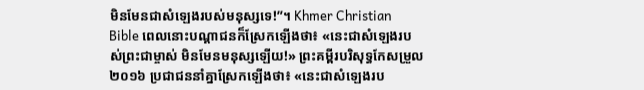មិនមែនជាសំឡេងរបស់មនុស្សទេ!”។ Khmer Christian Bible ពេលនោះបណ្ដាជនក៏ស្រែកឡើងថា៖ «នេះជាសំឡេងរបស់ព្រះជាម្ចាស់ មិនមែនមនុស្សឡើយ!» ព្រះគម្ពីរបរិសុទ្ធកែសម្រួល ២០១៦ ប្រជាជននាំគ្នាស្រែកឡើងថា៖ «នេះជាសំឡេងរប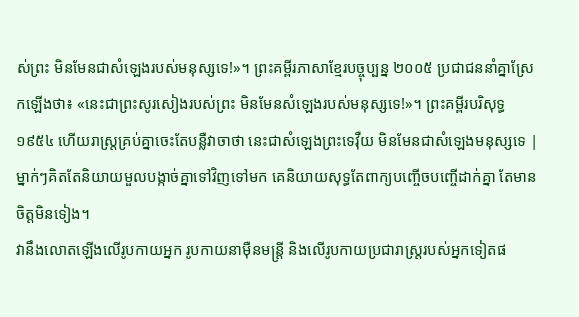ស់ព្រះ មិនមែនជាសំឡេងរបស់មនុស្សទេ!»។ ព្រះគម្ពីរភាសាខ្មែរបច្ចុប្បន្ន ២០០៥ ប្រជាជននាំគ្នាស្រែកឡើងថា៖ «នេះជាព្រះសូរសៀងរបស់ព្រះ មិនមែនសំឡេងរបស់មនុស្សទេ!»។ ព្រះគម្ពីរបរិសុទ្ធ ១៩៥៤ ហើយរាស្ត្រគ្រប់គ្នាចេះតែបន្លឺវាចាថា នេះជាសំឡេងព្រះទេវ៉ឺយ មិនមែនជាសំឡេងមនុស្សទេ |
ម្នាក់ៗគិតតែនិយាយមួលបង្កាច់គ្នាទៅវិញទៅមក គេនិយាយសុទ្ធតែពាក្យបញ្ចើចបញ្ចើដាក់គ្នា តែមានចិត្តមិនទៀង។
វានឹងលោតឡើងលើរូបកាយអ្នក រូបកាយនាម៉ឺនមន្ត្រី និងលើរូបកាយប្រជារាស្ត្ររបស់អ្នកទៀតផ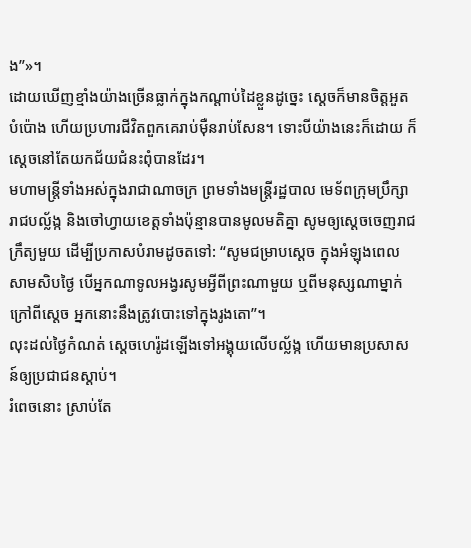ង”»។
ដោយឃើញខ្មាំងយ៉ាងច្រើនធ្លាក់ក្នុងកណ្ដាប់ដៃខ្លួនដូច្នេះ ស្ដេចក៏មានចិត្តអួតបំប៉ោង ហើយប្រហារជីវិតពួកគេរាប់ម៉ឺនរាប់សែន។ ទោះបីយ៉ាងនេះក៏ដោយ ក៏ស្ដេចនៅតែយកជ័យជំនះពុំបានដែរ។
មហាមន្ត្រីទាំងអស់ក្នុងរាជាណាចក្រ ព្រមទាំងមន្ត្រីរដ្ឋបាល មេទ័ពក្រុមប្រឹក្សារាជបល្ល័ង្ក និងចៅហ្វាយខេត្តទាំងប៉ុន្មានបានមូលមតិគ្នា សូមឲ្យស្ដេចចេញរាជក្រឹត្យមួយ ដើម្បីប្រកាសបំរាមដូចតទៅ: “សូមជម្រាបស្តេច ក្នុងអំឡុងពេលសាមសិបថ្ងៃ បើអ្នកណាទូលអង្វរសូមអ្វីពីព្រះណាមួយ ឬពីមនុស្សណាម្នាក់ ក្រៅពីស្តេច អ្នកនោះនឹងត្រូវបោះទៅក្នុងរូងតោ”។
លុះដល់ថ្ងៃកំណត់ ស្តេចហេរ៉ូដឡើងទៅអង្គុយលើបល្ល័ង្ក ហើយមានប្រសាសន៍ឲ្យប្រជាជនស្ដាប់។
រំពេចនោះ ស្រាប់តែ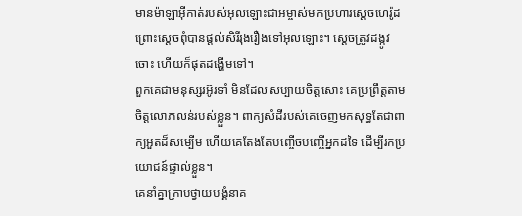មានម៉ាឡាអ៊ីកាត់របស់អុលឡោះជាអម្ចាស់មកប្រហារស្ដេចហេរ៉ូដ ព្រោះស្តេចពុំបានផ្តល់សិរីរុងរឿងទៅអុលឡោះ។ ស្ដេចត្រូវដង្កូវចោះ ហើយក៏ផុតដង្ហើមទៅ។
ពួកគេជាមនុស្សរអ៊ូរទាំ មិនដែលសប្បាយចិត្ដសោះ គេប្រព្រឹត្ដតាមចិត្ដលោភលន់របស់ខ្លួន។ ពាក្យសំដីរបស់គេចេញមកសុទ្ធតែជាពាក្យអួតដ៏សម្បើម ហើយគេតែងតែបញ្ចើចបញ្ចើអ្នកដទៃ ដើម្បីរកប្រយោជន៍ផ្ទាល់ខ្លួន។
គេនាំគ្នាក្រាបថ្វាយបង្គំនាគ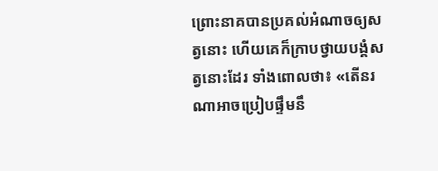ព្រោះនាគបានប្រគល់អំណាចឲ្យសត្វនោះ ហើយគេក៏ក្រាបថ្វាយបង្គំសត្វនោះដែរ ទាំងពោលថា៖ «តើនរណាអាចប្រៀបផ្ទឹមនឹ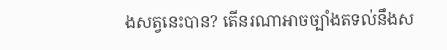ងសត្វនេះបាន? តើនរណាអាចច្បាំងតទល់នឹងស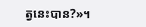ត្វនេះបាន?»។